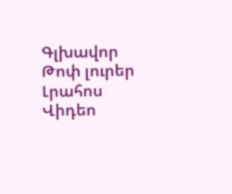Գլխավոր Թոփ լուրեր Լրահոս Վիդեո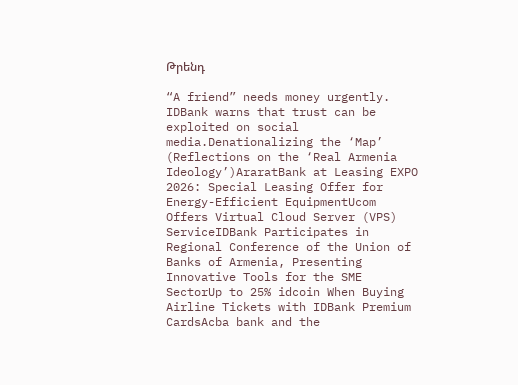Թրենդ

“A friend” needs money urgently. IDBank warns that trust can be exploited on social media.Denationalizing the ‘Map’ (Reflections on the ‘Real Armenia Ideology’)AraratBank at Leasing EXPO 2026: Special Leasing Offer for Energy-Efficient EquipmentUcom Offers Virtual Cloud Server (VPS) ServiceIDBank Participates in Regional Conference of the Union of Banks of Armenia, Presenting Innovative Tools for the SME SectorUp to 25% idcoin When Buying Airline Tickets with IDBank Premium CardsAcba bank and the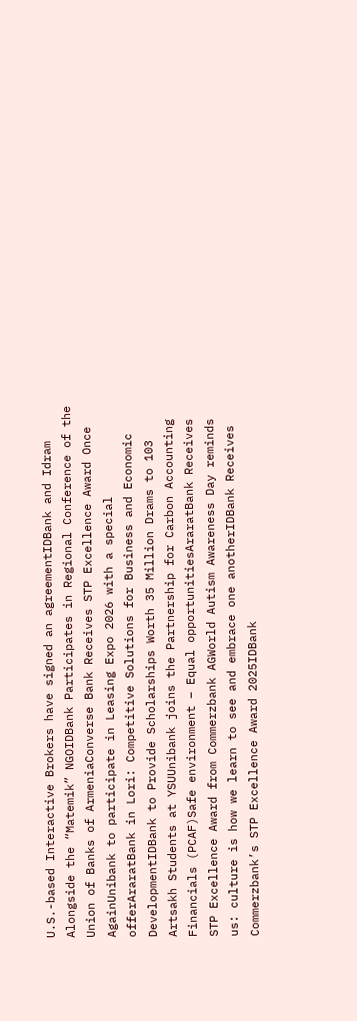U.S.-based Interactive Brokers have signed an agreementIDBank and Idram Alongside the “Matemik” NGOIDBank Participates in Regional Conference of the Union of Banks of ArmeniaConverse Bank Receives STP Excellence Award Once AgainUnibank to participate in Leasing Expo 2026 with a special offerAraratBank in Lori: Competitive Solutions for Business and Economic DevelopmentIDBank to Provide Scholarships Worth 35 Million Drams to 103 Artsakh Students at YSUUnibank joins the Partnership for Carbon Accounting Financials (PCAF)Safe environment – Equal opportunitiesAraratBank Receives STP Excellence Award from Commerzbank AGWorld Autism Awareness Day reminds us: culture is how we learn to see and embrace one anotherIDBank Receives Commerzbank’s STP Excellence Award 2025IDBank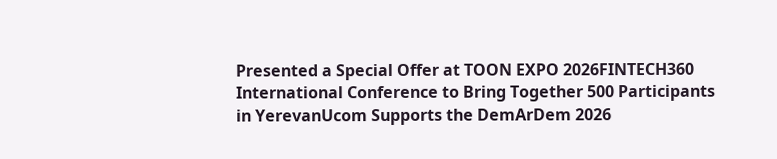Presented a Special Offer at TOON EXPO 2026FINTECH360 International Conference to Bring Together 500 Participants in YerevanUcom Supports the DemArDem 2026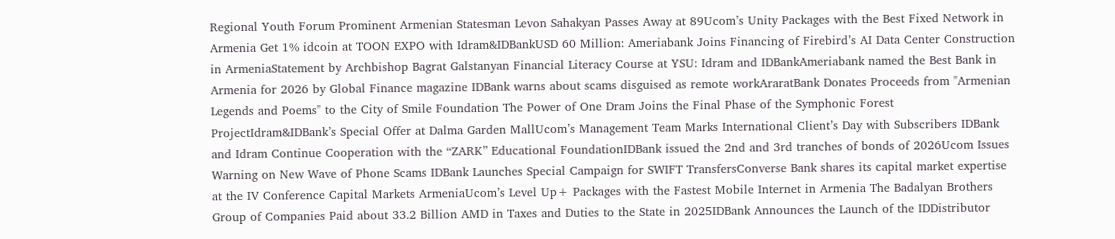Regional Youth Forum Prominent Armenian Statesman Levon Sahakyan Passes Away at 89Ucom’s Unity Packages with the Best Fixed Network in Armenia Get 1% idcoin at TOON EXPO with Idram&IDBankUSD 60 Million: Ameriabank Joins Financing of Firebird’s AI Data Center Construction in ArmeniaStatement by Archbishop Bagrat Galstanyan Financial Literacy Course at YSU: Idram and IDBankAmeriabank named the Best Bank in Armenia for 2026 by Global Finance magazine IDBank warns about scams disguised as remote workAraratBank Donates Proceeds from "Armenian Legends and Poems" to the City of Smile Foundation The Power of One Dram Joins the Final Phase of the Symphonic Forest ProjectIdram&IDBank’s Special Offer at Dalma Garden MallUcom’s Management Team Marks International Client’s Day with Subscribers IDBank and Idram Continue Cooperation with the “ZARK” Educational FoundationIDBank issued the 2nd and 3rd tranches of bonds of 2026Ucom Issues Warning on New Wave of Phone Scams IDBank Launches Special Campaign for SWIFT TransfersConverse Bank shares its capital market expertise at the IV Conference Capital Markets ArmeniaUcom’s Level Up+ Packages with the Fastest Mobile Internet in Armenia The Badalyan Brothers Group of Companies Paid about 33.2 Billion AMD in Taxes and Duties to the State in 2025IDBank Announces the Launch of the IDDistributor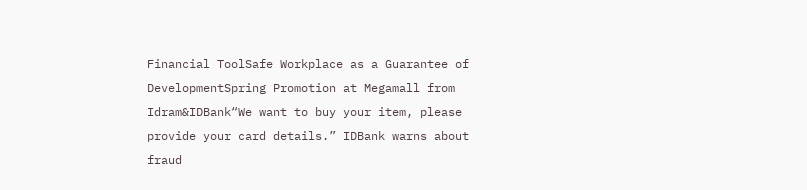Financial ToolSafe Workplace as a Guarantee of DevelopmentSpring Promotion at Megamall from Idram&IDBank“We want to buy your item, please provide your card details.” IDBank warns about fraud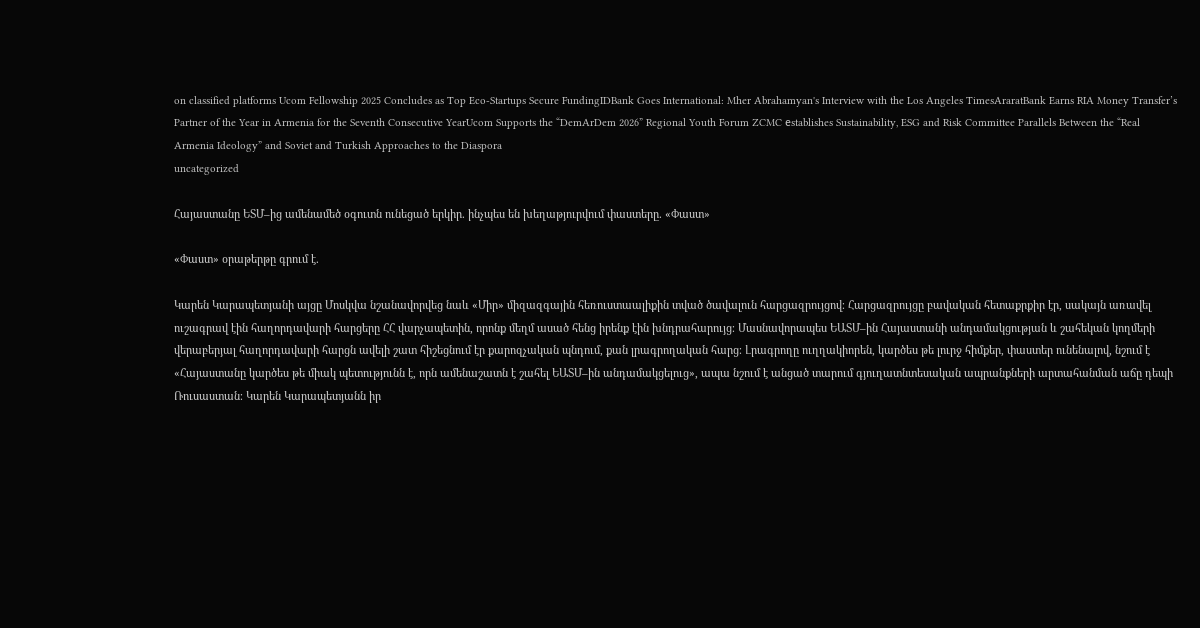on classified platforms Ucom Fellowship 2025 Concludes as Top Eco-Startups Secure FundingIDBank Goes International: Mher Abrahamyan's Interview with the Los Angeles TimesAraratBank Earns RIA Money Transfer’s Partner of the Year in Armenia for the Seventh Consecutive YearUcom Supports the “DemArDem 2026” Regional Youth Forum ZCMC еstablishes Sustainability, ESG and Risk Committee Parallels Between the “Real Armenia Ideology” and Soviet and Turkish Approaches to the Diaspora
uncategorized

Հայաստանը ԵՏՄ–ից ամենամեծ օգուտն ունեցած երկիր. ինչպես են խեղաթյուրվում փաստերը. «Փաստ»

«Փաստ» օրաթերթը գրում է.

Կարեն Կարապետյանի այցը Մոսկվա նշանավորվեց նաև «Միր» միզազգային հեռուստաալիքին տված ծավալուն հարցազրույցով։ Հարցազրույցը բավական հետաքրքիր էր, սակայն առավել ուշագրավ էին հաղորդավարի հարցերը ՀՀ վարչապետին, որոնք մեղմ ասած հենց իրենք էին խնդրահարույց։ Մասնավորապես ԵԱՏՄ–ին Հայաստանի անդամակցության և շահեկան կողմերի վերաբերյալ հաղորդավարի հարցն ավելի շատ հիշեցնում էր քարոզչական պնդում, քան լրագրողական հարց։ Լրագրողը ուղղակիորեն, կարծես թե լուրջ հիմքեր, փաստեր ունենալով, նշում է «Հայաստանը կարծես թե միակ պետությունն է, որն ամենաշատն է շահել ԵԱՏՄ–ին անդամակցելուց», ապա նշում է անցած տարում գյուղատնտեսական ապրանքների արտահանման աճը դեպի Ռուսաստան։ Կարեն Կարապետյանն իր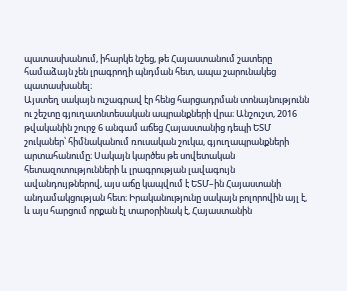պատասխանում, իհարկե նշեց, թե Հայաստանում շատերը համաձայն չեն լրագրողի պնդման հետ, ապա շարունակեց պատասխանել։
Այստեղ սակայն ուշագրավ էր հենց հարցադրման տոնայնությունն ու շեշտը գյուղատնտեսական ապրանքների վրա։ Անշուշտ, 2016 թվականին շուրջ 6 անգամ աճեց Հայաստանից դեպի ԵՏՄ շուկաներ՝ հիմնականում ռուսական շուկա, գյուղապրանքների արտահանումը։ Սակայն կարծես թե սովետական հետազոտությունների և լրագրության լավագույն ավանդույթներով, այս աճը կապվում է ԵՏՄ–ին Հայաստանի անդամակցության հետ։ Իրականությունը սակայն բոլորովին այլ է, և այս հարցում որքան էլ տարօրինակ է, Հայաստանին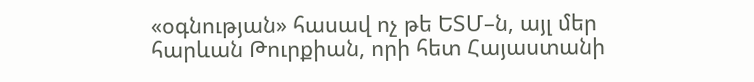«օգնության» հասավ ոչ թե ԵՏՄ–ն, այլ մեր հարևան Թուրքիան, որի հետ Հայաստանի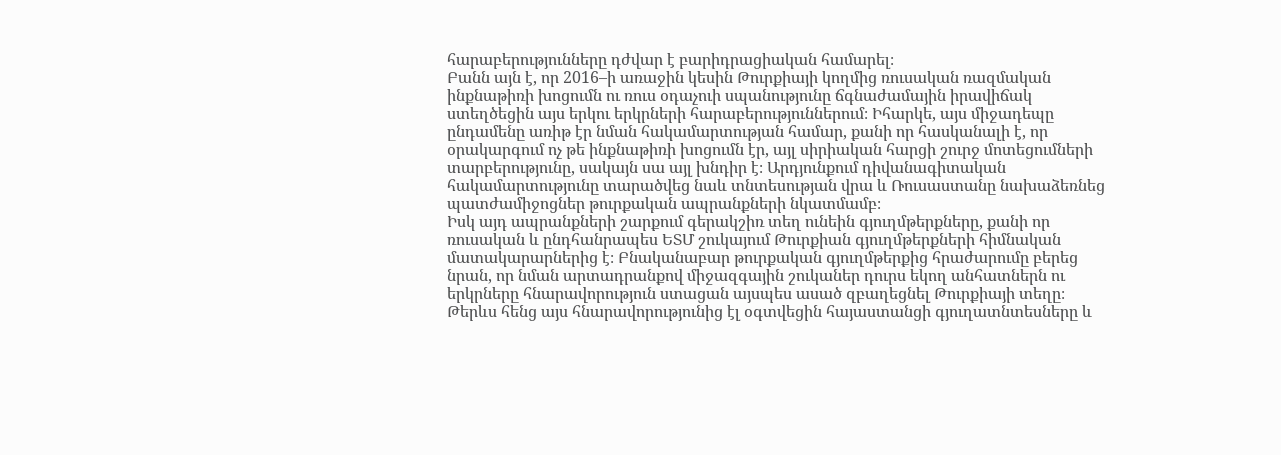հարաբերությունները դժվար է բարիդրացիական համարել։
Բանն այն է, որ 2016–ի առաջին կեսին Թուրքիայի կողմից ռուսական ռազմական ինքնաթիռի խոցումն ու ռուս օդաչուի սպանությունը ճգնաժամային իրավիճակ ստեղծեցին այս երկու երկրների հարաբերություններում։ Իհարկե, այս միջադեպը ընդամենը առիթ էր նման հակամարտության համար, քանի որ հասկանալի է, որ օրակարգում ոչ թե ինքնաթիռի խոցումն էր, այլ սիրիական հարցի շուրջ մոտեցումների տարբերությունը, սակայն սա այլ խնդիր է։ Արդյունքում դիվանագիտական հակամարտությունը տարածվեց նաև տնտեսության վրա և Ռուսաստանը նախաձեռնեց պատժամիջոցներ թուրքական ապրանքների նկատմամբ։
Իսկ այդ ապրանքների շարքում գերակշիռ տեղ ունեին գյուղմթերքները, քանի որ ռուսական և ընդհանրապես ԵՏՄ շուկայում Թուրքիան գյուղմթերքների հիմնական մատակարարներից է։ Բնականաբար թուրքական գյուղմթերքից հրաժարումը բերեց նրան, որ նման արտադրանքով միջազգային շուկաներ դուրս եկող անհատներն ու երկրները հնարավորություն ստացան այսպես ասած զբաղեցնել Թուրքիայի տեղը։ Թերևս հենց այս հնարավորությունից էլ օգտվեցին հայաստանցի գյուղատնտեսները և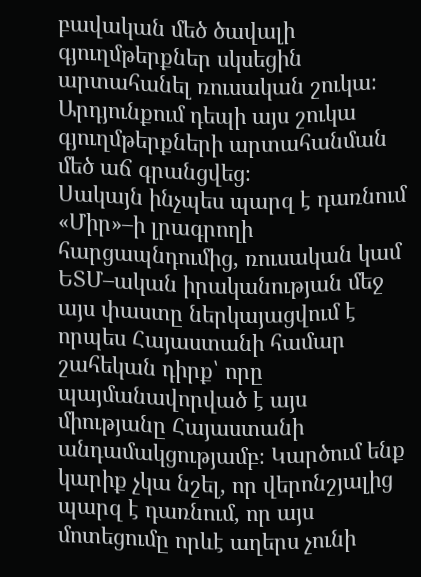բավական մեծ ծավալի գյուղմթերքներ սկսեցին արտահանել ռուսական շուկա։ Արդյունքում դեպի այս շուկա գյուղմթերքների արտահանման մեծ աճ գրանցվեց։
Սակայն ինչպես պարզ է դառնում «Միր»–ի լրագրողի հարցապնդումից, ռուսական կամ ԵՏՄ–ական իրականության մեջ այս փաստը ներկայացվում է որպես Հայաստանի համար շահեկան դիրք՝ որը պայմանավորված է այս միությանը Հայաստանի անդամակցությամբ։ Կարծում ենք կարիք չկա նշել, որ վերոնշյալից պարզ է դառնում, որ այս մոտեցումը որևէ աղերս չունի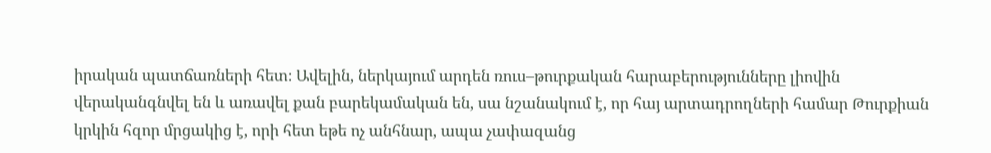իրական պատճառների հետ։ Ավելին, ներկայում արդեն ռուս–թուրքական հարաբերությունները լիովին վերականգնվել են և առավել քան բարեկամական են, սա նշանակում է, որ հայ արտադրողների համար Թուրքիան կրկին հզոր մրցակից է, որի հետ եթե ոչ անհնար, ապա չափազանց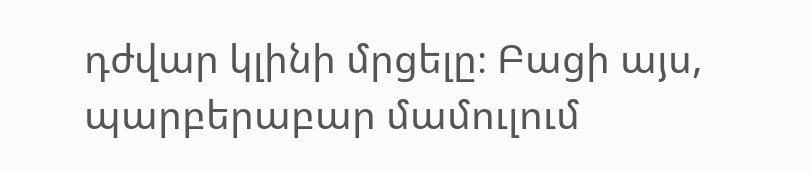դժվար կլինի մրցելը։ Բացի այս, պարբերաբար մամուլում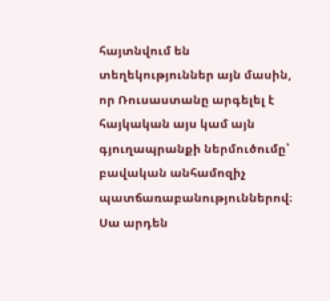հայտնվում են տեղեկություններ այն մասին, որ Ռուսաստանը արգելել է հայկական այս կամ այն գյուղապրանքի ներմուծումը՝ բավական անհամոզիչ պատճառաբանություններով։ Սա արդեն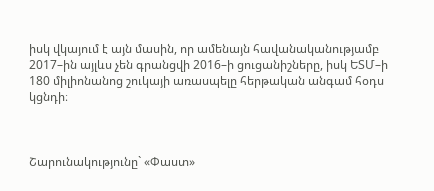իսկ վկայում է այն մասին, որ ամենայն հավանականությամբ 2017–ին այլևս չեն գրանցվի 2016–ի ցուցանիշները, իսկ ԵՏՄ–ի 180 միլիոնանոց շուկայի առասպելը հերթական անգամ հօդս կցնդի։



Շարունակությունը` «Փաստ»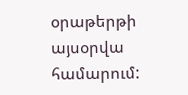օրաթերթի այսօրվա համարում: